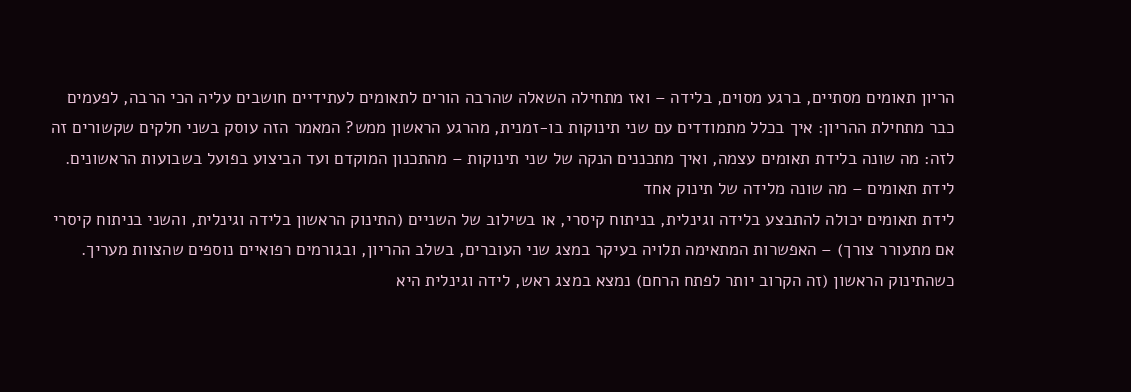הריון תאומים מסתיים, ברגע מסוים, בלידה – ואז מתחילה השאלה שהרבה הורים לתאומים לעתידיים חושבים עליה הכי הרבה, לפעמים כבר מתחילת ההריון: איך בכלל מתמודדים עם שני תינוקות בו-זמנית, מהרגע הראשון ממש? המאמר הזה עוסק בשני חלקים שקשורים זה לזה: מה שונה בלידת תאומים עצמה, ואיך מתכננים הנקה של שני תינוקות – מהתכנון המוקדם ועד הביצוע בפועל בשבועות הראשונים.
לידת תאומים – מה שונה מלידה של תינוק אחד
לידת תאומים יכולה להתבצע בלידה וגינלית, בניתוח קיסרי, או בשילוב של השניים (התינוק הראשון בלידה וגינלית, והשני בניתוח קיסרי אם מתעורר צורך) – האפשרות המתאימה תלויה בעיקר במצג שני העוברים, בשלב ההריון, ובגורמים רפואיים נוספים שהצוות מעריך. כשהתינוק הראשון (זה הקרוב יותר לפתח הרחם) נמצא במצג ראש, לידה וגינלית היא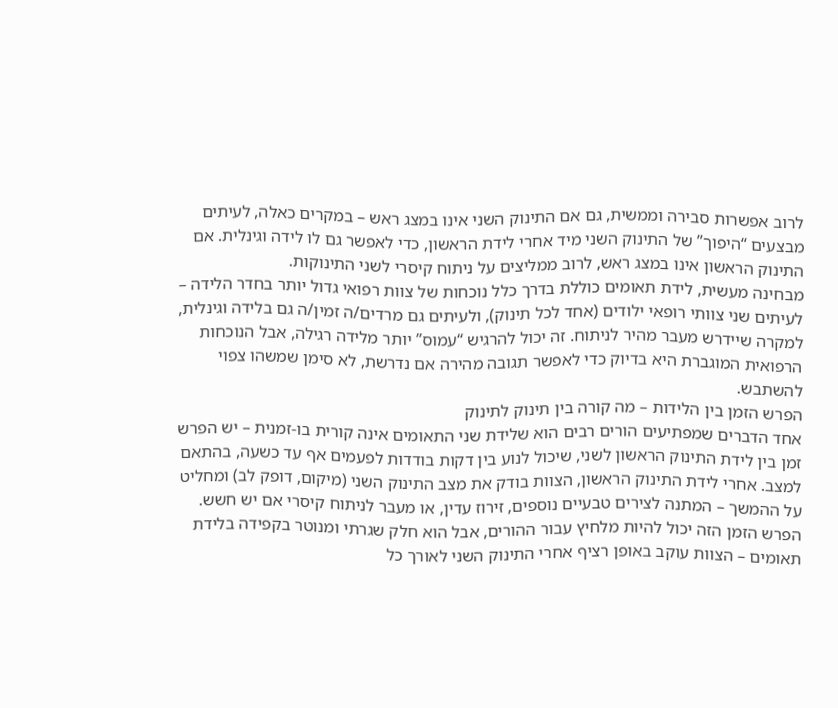לרוב אפשרות סבירה וממשית, גם אם התינוק השני אינו במצג ראש – במקרים כאלה, לעיתים מבצעים “היפוך” של התינוק השני מיד אחרי לידת הראשון, כדי לאפשר גם לו לידה וגינלית. אם התינוק הראשון אינו במצג ראש, לרוב ממליצים על ניתוח קיסרי לשני התינוקות.
מבחינה מעשית, לידת תאומים כוללת בדרך כלל נוכחות של צוות רפואי גדול יותר בחדר הלידה – לעיתים שני צוותי רופאי ילודים (אחד לכל תינוק), ולעיתים גם מרדים/ה זמין/ה גם בלידה וגינלית, למקרה שיידרש מעבר מהיר לניתוח. זה יכול להרגיש “עמוס” יותר מלידה רגילה, אבל הנוכחות הרפואית המוגברת היא בדיוק כדי לאפשר תגובה מהירה אם נדרשת, לא סימן שמשהו צפוי להשתבש.
הפרש הזמן בין הלידות – מה קורה בין תינוק לתינוק
אחד הדברים שמפתיעים הורים רבים הוא שלידת שני התאומים אינה קורית בו-זמנית – יש הפרש זמן בין לידת התינוק הראשון לשני, שיכול לנוע בין דקות בודדות לפעמים אף עד כשעה, בהתאם למצב. אחרי לידת התינוק הראשון, הצוות בודק את מצב התינוק השני (מיקום, דופק לב) ומחליט על ההמשך – המתנה לצירים טבעיים נוספים, זירוז עדין, או מעבר לניתוח קיסרי אם יש חשש. הפרש הזמן הזה יכול להיות מלחיץ עבור ההורים, אבל הוא חלק שגרתי ומנוטר בקפידה בלידת תאומים – הצוות עוקב באופן רציף אחרי התינוק השני לאורך כל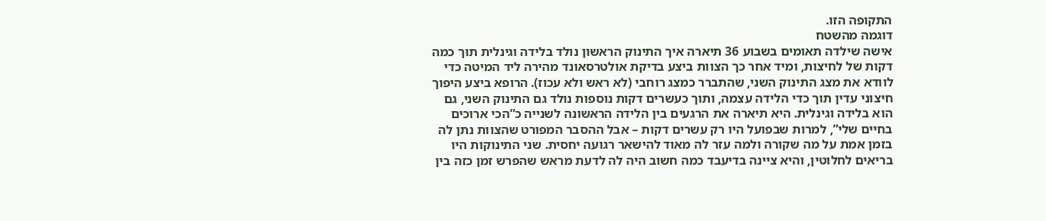התקופה הזו.
דוגמה מהשטח
אישה שילדה תאומים בשבוע 36 תיארה איך התינוק הראשון נולד בלידה וגינלית תוך כמה דקות של לחיצות, ומיד אחר כך הצוות ביצע בדיקת אולטרסאונד מהירה ליד המיטה כדי לוודא את מצג התינוק השני, שהתברר כמצג רוחבי (לא ראש ולא עכוז). הרופא ביצע היפוך חיצוני עדין תוך כדי הלידה עצמה, ותוך כעשרים דקות נוספות נולד גם התינוק השני, גם הוא בלידה וגינלית. היא תיארה את הרגעים בין הלידה הראשונה לשנייה כ”הכי ארוכים בחיים שלי”, למרות שבפועל היו רק עשרים דקות – אבל ההסבר המפורט שהצוות נתן לה בזמן אמת על מה שקורה ולמה עזר לה מאוד להישאר רגועה יחסית. שני התינוקות היו בריאים לחלוטין, והיא ציינה בדיעבד כמה חשוב היה לה לדעת מראש שהפרש זמן כזה בין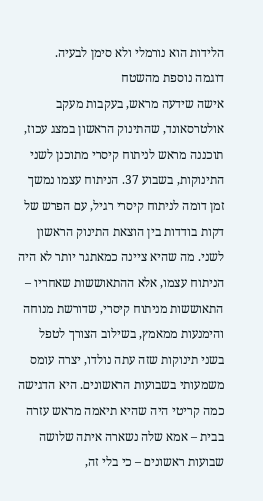הלידות הוא נורמלי ולא סימן לבעיה.
דוגמה נוספת מהשטח
אישה שידעה מראש, בעקבות מעקב אולטרסאונד, שהתינוק הראשון במצג עכוז, תוכננה מראש לניתוח קיסרי מתוכנן לשני התינוקות, בשבוע 37. הניתוח עצמו נמשך זמן דומה לניתוח קיסרי רגיל, עם הפרש של דקות בודדות בין הוצאת התינוק הראשון לשני. מה שהיא ציינה כמאתגר יותר לא היה הניתוח עצמו, אלא ההתאוששות שאחריו – התאוששות מניתוח קיסרי, שדורשת מנוחה והימנעות ממאמץ, בשילוב הצורך לטפל בשני תינוקות שזה עתה נולדו, יצרה עומס משמעותי בשבועות הראשונים. היא הדגישה כמה קריטי היה שהיא תיאמה מראש עזרה בבית – אמא שלה נשארה איתה שלושה שבועות ראשונים – כי בלי זה,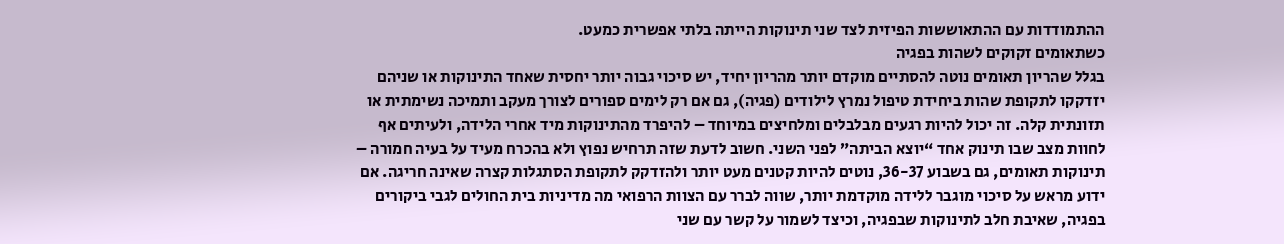ההתמודדות עם ההתאוששות הפיזית לצד שני תינוקות הייתה בלתי אפשרית כמעט.
כשתאומים זקוקים לשהות בפגיה
בגלל שהריון תאומים נוטה להסתיים מוקדם יותר מהריון יחיד, יש סיכוי גבוה יותר יחסית שאחד התינוקות או שניהם יזדקקו לתקופת שהות ביחידת טיפול נמרץ לילודים (פגיה), גם אם רק לימים ספורים לצורך מעקב ותמיכה נשימתית או תזונתית קלה. זה יכול להיות רגעים מבלבלים ומלחיצים במיוחד – להיפרד מהתינוקות מיד אחרי הלידה, ולעיתים אף לחוות מצב שבו תינוק אחד “יוצא הביתה” לפני השני. חשוב לדעת שזה תרחיש נפוץ ולא בהכרח מעיד על בעיה חמורה – תינוקות תאומים, גם בשבוע 36-37, נוטים להיות קטנים מעט יותר ולהזדקק לתקופת הסתגלות קצרה שאינה חריגה. אם ידוע מראש על סיכוי מוגבר ללידה מוקדמת יותר, שווה לברר עם הצוות הרפואי מה מדיניות בית החולים לגבי ביקורים בפגיה, שאיבת חלב לתינוקות שבפגיה, וכיצד לשמור על קשר עם שני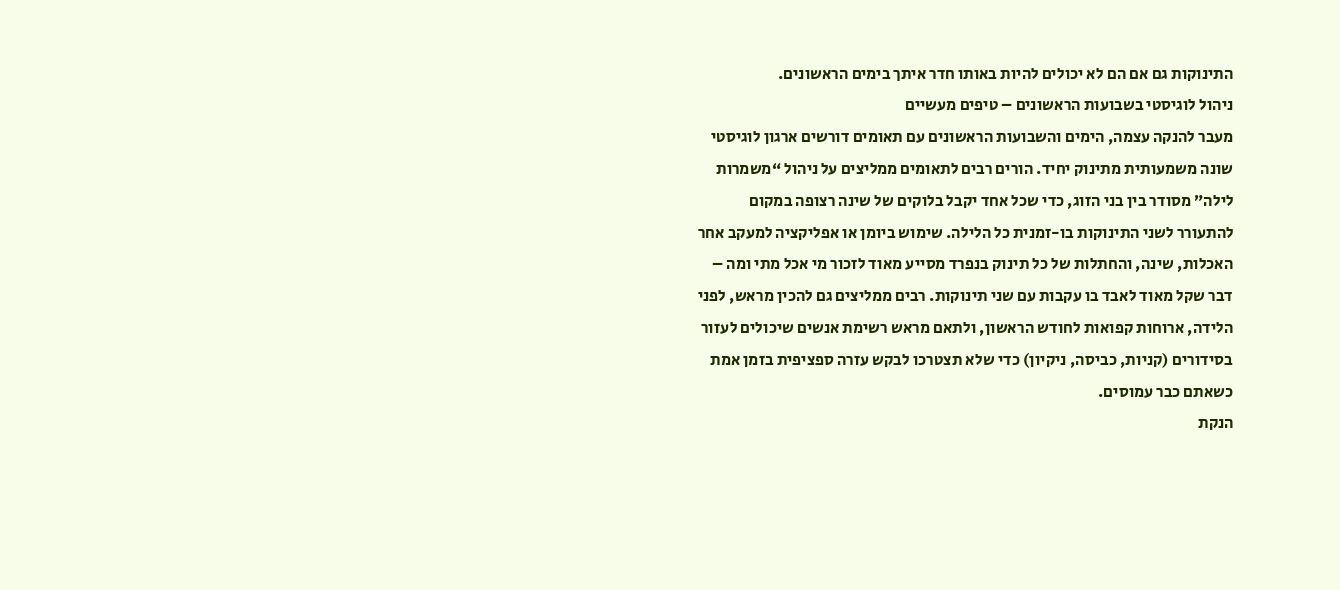התינוקות גם אם הם לא יכולים להיות באותו חדר איתך בימים הראשונים.
ניהול לוגיסטי בשבועות הראשונים – טיפים מעשיים
מעבר להנקה עצמה, הימים והשבועות הראשונים עם תאומים דורשים ארגון לוגיסטי שונה משמעותית מתינוק יחיד. הורים רבים לתאומים ממליצים על ניהול “משמרות לילה” מסודר בין בני הזוג, כדי שכל אחד יקבל בלוקים של שינה רצופה במקום להתעורר לשני התינוקות בו-זמנית כל הלילה. שימוש ביומן או אפליקציה למעקב אחר האכלות, שינה, והחתלות של כל תינוק בנפרד מסייע מאוד לזכור מי אכל מתי ומה – דבר שקל מאוד לאבד בו עקבות עם שני תינוקות. רבים ממליצים גם להכין מראש, לפני הלידה, ארוחות קפואות לחודש הראשון, ולתאם מראש רשימת אנשים שיכולים לעזור בסידורים (קניות, כביסה, ניקיון) כדי שלא תצטרכו לבקש עזרה ספציפית בזמן אמת כשאתם כבר עמוסים.
הנקת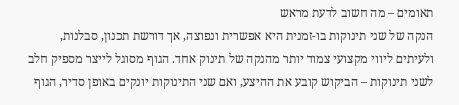תאומים – מה חשוב לדעת מראש
הנקה של שני תינוקות בו-זמנית היא אפשרית ונפוצה, אך דורשת תכנון, סבלנות, ולעיתים ליווי מקצועי צמוד יותר מהנקה של תינוק אחד. הגוף מסוגל לייצר מספיק חלב לשני תינוקות – הביקוש קובע את ההיצע, ואם שני התינוקות יונקים באופן סדיר, הגוף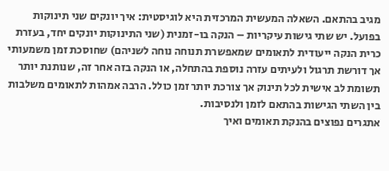מגיב בהתאם. השאלה המעשית המרכזית היא לוגיסטית: איך יונקים שני תינוקות בפועל. יש שתי גישות עיקריות – הנקה בו-זמנית (שני התינוקות יונקים יחד, בעזרת כרית הנקה ייעודית לתאומים שמאפשרת תנוחה נוחה לשניהם) שחוסכת זמן משמעותי אך דורשת תרגול ולעיתים עזרה נוספת בהתחלה, או הנקה בזה אחר זה, שנותנת יותר תשומת לב אישית לכל תינוק אך צורכת יותר זמן כולל. הרבה אמהות לתאומים משלבות בין השתי הגישות בהתאם לזמן ולנסיבות.
אתגרים נפוצים בהנקת תאומים ואיך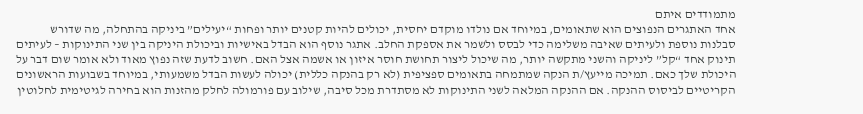מתמודדים איתם
אחד האתגרים הנפוצים הוא שתאומים, במיוחד אם נולדו מוקדם יחסית, יכולים להיות קטנים יותר ופחות “יעילים” ביניקה בהתחלה, מה שדורש סבלנות נוספת ולעיתים שאיבה משלימה כדי לבסס ולשמר את אספקת החלב. אתגר נוסף הוא הבדל באישיות וביכולת היניקה בין שני התינוקות – לעיתים תינוק אחד “קל” ליניקה והשני מתקשה יותר, מה שיכול ליצור תחושת חוסר איזון או אשמה אצל האם. חשוב לדעת שזה נפוץ מאוד ולא אומר שום דבר על היכולת שלך כאם. תמיכה מייעץ/ת הנקה שמתמחה בתאומים ספציפית (לא רק בהנקה כללית) יכולה לעשות הבדל משמעותי, במיוחד בשבועות הראשונים הקריטיים לביסוס ההנקה. אם ההנקה המלאה לשני התינוקות לא מסתדרת מכל סיבה, שילוב עם פורמולה לחלק מהזנות הוא בחירה לגיטימית לחלוטין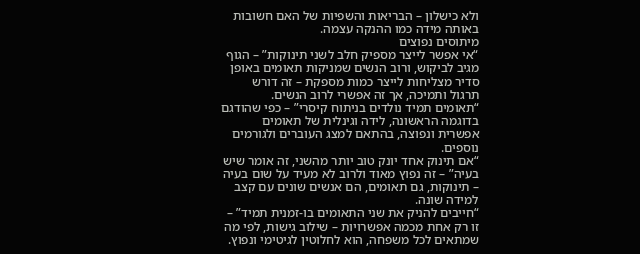ולא כישלון – הבריאות והשפיות של האם חשובות באותה מידה כמו ההנקה עצמה.
מיתוסים נפוצים
“אי אפשר לייצר מספיק חלב לשני תינוקות” – הגוף מגיב לביקוש, ורוב הנשים שמניקות תאומים באופן סדיר מצליחות לייצר כמות מספקת – זה דורש תרגול ותמיכה, אך זה אפשרי לרוב הנשים.
“תאומים תמיד נולדים בניתוח קיסרי” – כפי שהודגם בדוגמה הראשונה, לידה וגינלית של תאומים אפשרית ונפוצה, בהתאם למצג העוברים ולגורמים נוספים.
“אם תינוק אחד יונק טוב יותר מהשני, זה אומר שיש בעיה” – זה נפוץ מאוד ולרוב לא מעיד על שום בעיה – תינוקות, גם תאומים, הם אנשים שונים עם קצב למידה שונה.
“חייבים להניק את שני התאומים בו-זמנית תמיד” – זו רק אחת מכמה אפשרויות – שילוב גישות, לפי מה שמתאים לכל משפחה, הוא לחלוטין לגיטימי ונפוץ.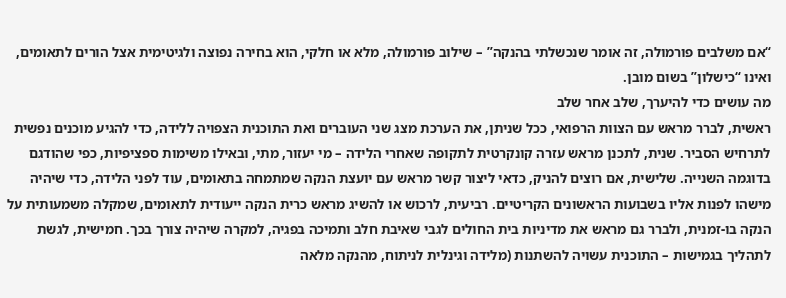“אם משלבים פורמולה, זה אומר שנכשלתי בהנקה” – שילוב פורמולה, מלא או חלקי, הוא בחירה נפוצה ולגיטימית אצל הורים לתאומים, ואינו “כישלון” בשום מובן.
מה עושים כדי להיערך, שלב אחר שלב
ראשית, לברר מראש עם הצוות הרפואי, ככל שניתן, את הערכת מצג שני העוברים ואת התוכנית הצפויה ללידה, כדי להגיע מוכנים נפשית לתרחיש הסביר. שנית, לתכנן מראש עזרה קונקרטית לתקופה שאחרי הלידה – מי יעזור, מתי, ובאילו משימות ספציפיות, כפי שהודגם בדוגמה השנייה. שלישית, אם רוצים להניק, כדאי ליצור קשר מראש עם יועצת הנקה שמתמחה בתאומים, עוד לפני הלידה, כדי שיהיה מישהו לפנות אליו בשבועות הראשונים הקריטיים. רביעית, לרכוש או להשיג מראש כרית הנקה ייעודית לתאומים, שמקלה משמעותית על הנקה בו-זמנית, ולברר גם מראש את מדיניות בית החולים לגבי שאיבת חלב ותמיכה בפגיה, למקרה שיהיה צורך בכך. חמישית, לגשת לתהליך בגמישות – התוכנית עשויה להשתנות (מלידה וגינלית לניתוח, מהנקה מלאה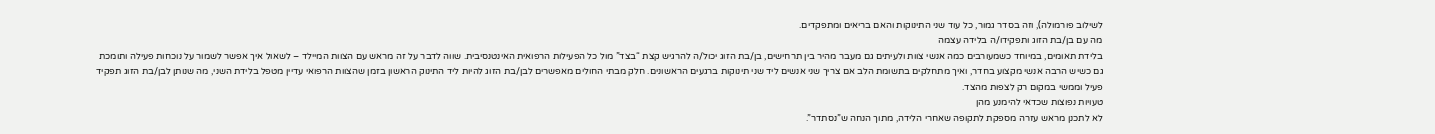לשילוב פורמולה), וזה בסדר גמור, כל עוד שני התינוקות והאם בריאים ומתפקדים.
מה עם בן/בת הזוג ותפקידו/ה בלידה עצמה
בלידת תאומים, במיוחד כשמעורבים כמה אנשי צוות ולעיתים גם מעבר מהיר בין תרחישים, בן/בת הזוג יכול/ה להרגיש קצת “בצד” מול כל הפעילות הרפואית האינטנסיבית. שווה לדבר על זה מראש עם הצוות המיילד – לשאול איך אפשר לשמור על נוכחות פעילה ותומכת גם כשיש הרבה אנשי מקצוע בחדר, ואיך מתחלקים בתשומת הלב אם צריך שני אנשים ליד שני תינוקות ברגעים הראשונים. חלק מבתי החולים מאפשרים לבן/בת הזוג להיות ליד התינוק הראשון בזמן שהצוות הרפואי עדיין מטפל בלידת השני, מה שנותן לבן/בת הזוג תפקיד פעיל וממשי במקום רק לצפות מהצד.
טעויות נפוצות שכדאי להימנע מהן
לא לתכנן מראש עזרה מספקת לתקופה שאחרי הלידה, מתוך הנחה ש”נסתדר”.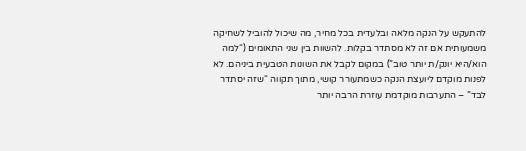להתעקש על הנקה מלאה ובלעדית בכל מחיר, מה שיכול להוביל לשחיקה משמעותית אם זה לא מסתדר בקלות. להשוות בין שני התאומים (“למה הוא/היא יונק/ת יותר טוב”) במקום לקבל את השונות הטבעית ביניהם. לא לפנות מוקדם ליועצת הנקה כשמתעורר קושי, מתוך תקווה “שזה יסתדר לבד” – התערבות מוקדמת עוזרת הרבה יותר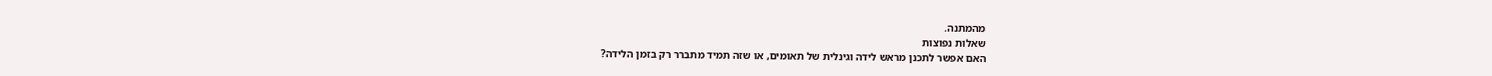מהמתנה.
שאלות נפוצות
האם אפשר לתכנן מראש לידה וגינלית של תאומים, או שזה תמיד מתברר רק בזמן הלידה?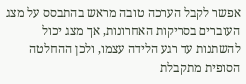אפשר לקבל הערכה טובה מראש בהתבסס על מצג העוברים בסריקות האחרונות, אך מצג יכול להשתנות עד רגע הלידה עצמו, ולכן ההחלטה הסופית מתקבלת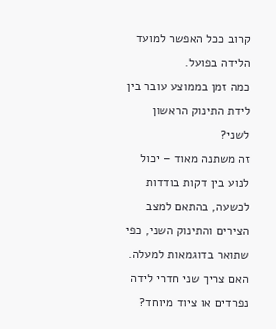קרוב ככל האפשר למועד הלידה בפועל.
כמה זמן בממוצע עובר בין לידת התינוק הראשון לשני?
זה משתנה מאוד – יכול לנוע בין דקות בודדות לכשעה, בהתאם למצב הצירים והתינוק השני, כפי שתואר בדוגמאות למעלה.
האם צריך שני חדרי לידה נפרדים או ציוד מיוחד?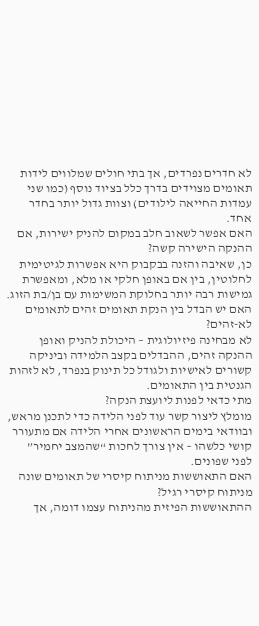לא חדרים נפרדים, אך בתי חולים שמלווים לידות תאומים מצוידים בדרך כלל בציוד נוסף (כמו שני עמדות החייאה לילודים) וצוות גדול יותר בחדר אחד.
האם אפשר לשאוב חלב במקום להניק ישירות, אם ההנקה הישירה קשה?
כן, שאיבה והזנה בבקבוק היא אפשרות לגיטימית לחלוטין, בין אם באופן חלקי או מלא, ומאפשרת גמישות רבה יותר בחלוקת המשימות עם בן/בת הזוג.
האם יש הבדל בין הנקת תאומים זהים לתאומים לא-זהים?
לא מבחינה פיזיולוגית – היכולת להניק ואופן ההנקה זהים, ההבדלים בקצב הלמידה וביניקה קשורים לאישיות ולגודל כל תינוק בנפרד, לא לזהות הגנטית בין התאומים.
מתי כדאי לפנות ליועצת הנקה?
מומלץ ליצור קשר עוד לפני הלידה כדי לתכנן מראש, ובוודאי בימים הראשונים אחרי הלידה אם מתעורר קושי כלשהו – אין צורך לחכות “שהמצב יחמיר” לפני שפונים.
האם התאוששות מניתוח קיסרי של תאומים שונה מניתוח קיסרי רגיל?
ההתאוששות הפיזית מהניתוח עצמו דומה, אך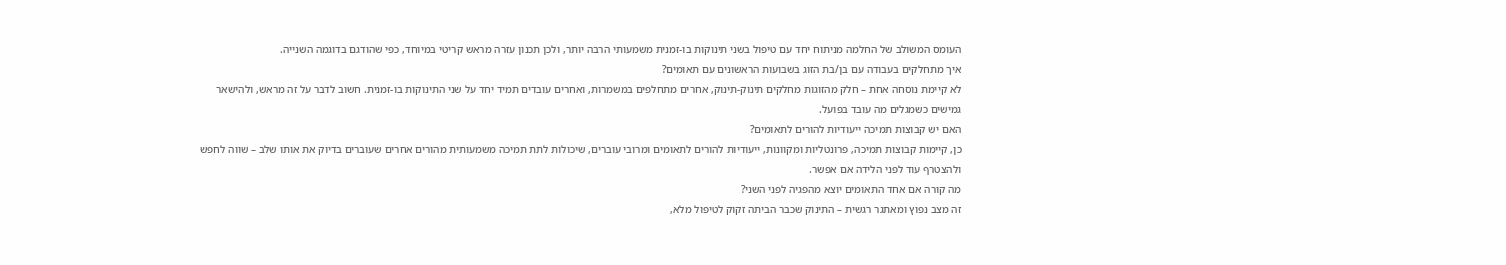העומס המשולב של החלמה מניתוח יחד עם טיפול בשני תינוקות בו-זמנית משמעותי הרבה יותר, ולכן תכנון עזרה מראש קריטי במיוחד, כפי שהודגם בדוגמה השנייה.
איך מתחלקים בעבודה עם בן/בת הזוג בשבועות הראשונים עם תאומים?
לא קיימת נוסחה אחת – חלק מהזוגות מחלקים תינוק-תינוק, אחרים מתחלפים במשמרות, ואחרים עובדים תמיד יחד על שני התינוקות בו-זמנית. חשוב לדבר על זה מראש, ולהישאר גמישים כשמגלים מה עובד בפועל.
האם יש קבוצות תמיכה ייעודיות להורים לתאומים?
כן, קיימות קבוצות תמיכה, פרונטליות ומקוונות, ייעודיות להורים לתאומים ומרובי עוברים, שיכולות לתת תמיכה משמעותית מהורים אחרים שעוברים בדיוק את אותו שלב – שווה לחפש ולהצטרף עוד לפני הלידה אם אפשר.
מה קורה אם אחד התאומים יוצא מהפגיה לפני השני?
זה מצב נפוץ ומאתגר רגשית – התינוק שכבר הביתה זקוק לטיפול מלא,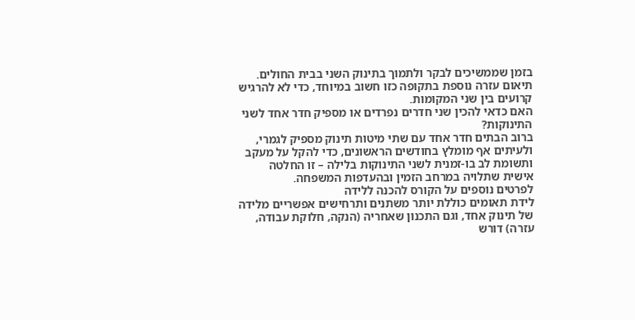בזמן שממשיכים לבקר ולתמוך בתינוק השני בבית החולים. תיאום עזרה נוספת בתקופה כזו חשוב במיוחד, כדי לא להרגיש קרועים בין שני המקומות.
האם כדאי להכין שני חדרים נפרדים או מספיק חדר אחד לשני התינוקות?
ברוב הבתים חדר אחד עם שתי מיטות תינוק מספיק לגמרי, ולעיתים אף מומלץ בחודשים הראשונים, כדי להקל על מעקב ותשומת לב בו-זמנית לשני התינוקות בלילה – זו החלטה אישית שתלויה במרחב הזמין ובהעדפות המשפחה.
לפרטים נוספים על הקורס להכנה ללידה
לידת תאומים כוללת יותר משתנים ותרחישים אפשריים מלידה של תינוק אחד, וגם התכנון שאחריה (הנקה, חלוקת עבודה, עזרה) דורש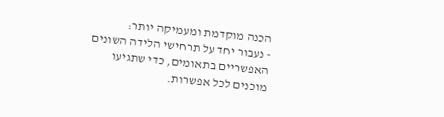הכנה מוקדמת ומעמיקה יותר:
- נעבור יחד על תרחישי הלידה השונים האפשריים בתאומים, כדי שתגיעו מוכנים לכל אפשרות.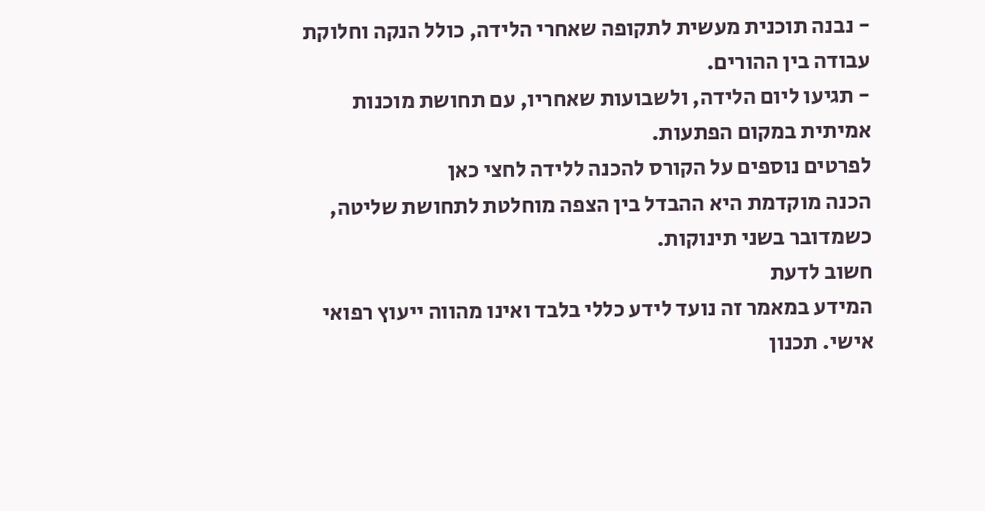- נבנה תוכנית מעשית לתקופה שאחרי הלידה, כולל הנקה וחלוקת עבודה בין ההורים.
- תגיעו ליום הלידה, ולשבועות שאחריו, עם תחושת מוכנות אמיתית במקום הפתעות.
לפרטים נוספים על הקורס להכנה ללידה לחצי כאן
הכנה מוקדמת היא ההבדל בין הצפה מוחלטת לתחושת שליטה, כשמדובר בשני תינוקות.
חשוב לדעת
המידע במאמר זה נועד לידע כללי בלבד ואינו מהווה ייעוץ רפואי אישי. תכנון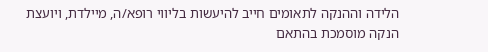הלידה וההנקה לתאומים חייב להיעשות בליווי רופא/ה, מיילדת, ויועצת הנקה מוסמכת בהתאם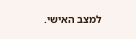למצב האישי.